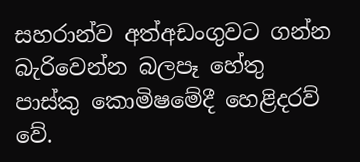සහරාන්ව අත්අඩංගුවට ගන්න බැරිවෙන්න බලපෑ හේතු පාස්කු කොමිෂමේදී හෙළිදරව් වේ.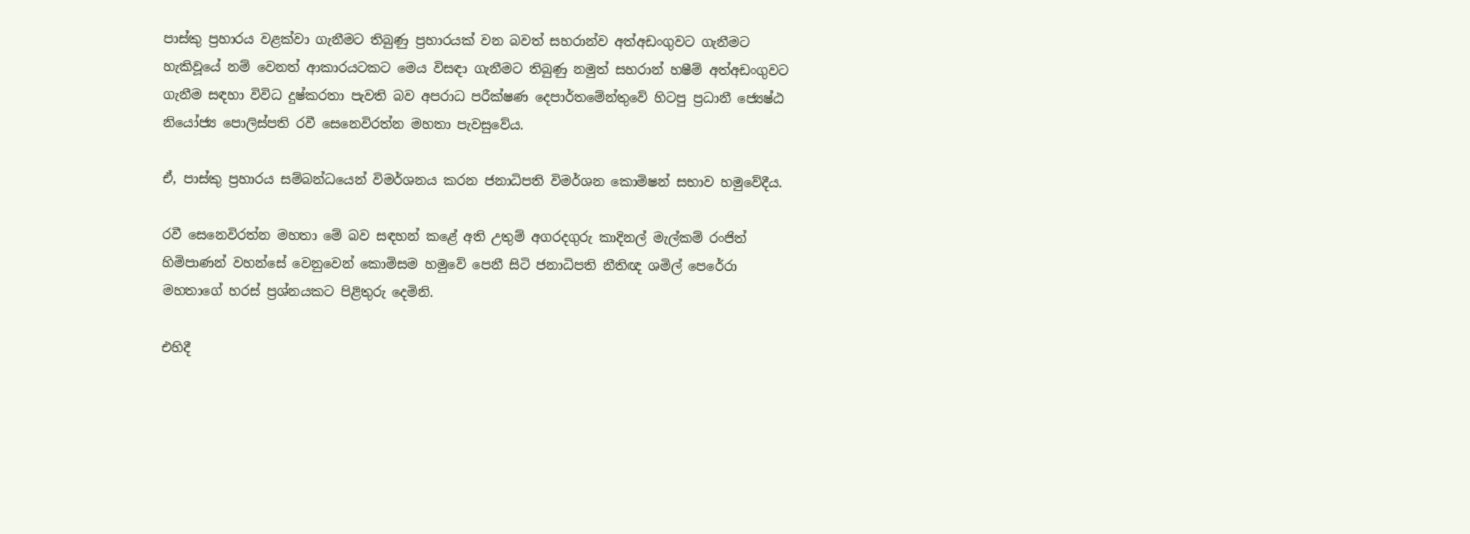පාස්කු ප්‍රහාරය වළක්වා ගැනීමට තිබුණු ප්‍රහාරයක් වන බවත් සහරාන්ව අත්අඩංගුවට ගැනීමට හැකිවූයේ නම් වෙනත් ආකාරයටකට මෙය විසඳා ගැනීමට තිබුණු නමුත් සහරාන් හෂීම් අත්අඩංගුවට ගැනීම සඳහා විවිධ දුෂ්කරතා පැවති බව අපරාධ පරීක්ෂණ දෙපාර්තමේන්තුවේ හිටපු ප්‍රධානී ජ්‍යෙෂ්ඨ නියෝජ්‍ය පොලිස්පති රවී සෙනෙවිරත්න මහතා පැවසුවේය.

ඒ, පාස්කු ප්‍රහාරය සම්බන්ධයෙන් විමර්ශනය කරන ජනාධිපති විමර්ශන කොමිෂන් සභාව හමුවේදීය.

රවී සෙනෙවිරත්න මහතා මේ බව සඳහන් කළේ අති උතුම් අගරදගුරු කාදිනල් මැල්කම් රංජිත් හිමිපාණන් වහන්සේ වෙනුවෙන් කොමිසම හමුවේ පෙනී සිටි ජනාධිපති නීතිඥ ශමිල් පෙරේරා මහතාගේ හරස් ප්‍රශ්නයකට පිළිතුරු දෙමිනි.

එහිදී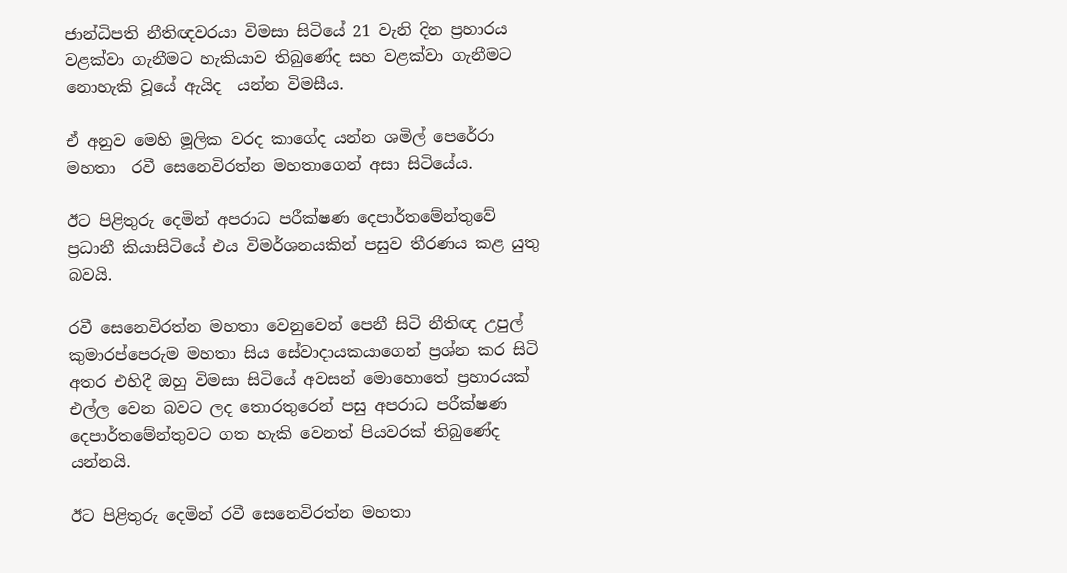ජාන්ධිපති නීතිඥවරයා විමසා සිටියේ 21 වැනි දින ප්‍රහාරය වළක්වා ගැනීමට හැකියාව තිබුණේද සහ වළක්වා ගැනීමට නොහැකි වූයේ ඇයිද  යන්න විමසීය.

ඒ අනුව මෙහි මූලික වරද කාගේද යන්න ශමිල් පෙරේරා මහතා  රවී සෙනෙවිරත්න මහතාගෙන් අසා සිටියේය.

ඊට පිළිතුරු දෙමින් අපරාධ පරීක්ෂණ දෙපාර්තමේන්තුවේ ප්‍රධානී කියාසිටියේ එය විමර්ශනයකින් පසුව තීරණය කළ යුතු බවයි.

රවී සෙනෙවිරත්න මහතා වෙනුවෙන් පෙනී සිටි නීතිඥ උපුල් කුමාරප්පෙරුම මහතා සිය සේවාදායකයාගෙන් ප්‍රශ්න කර සිටි අතර එහිදී ඔහු විමසා සිටියේ අවසන් මොහොතේ ප්‍රහාරයක් එල්ල වෙන බවට ලද තොරතුරෙන් පසු අපරාධ පරීක්ෂණ දෙපාර්තමේන්තුවට ගත හැකි වෙනත් පියවරක් තිබුණේද යන්නයි.

ඊට පිළිතුරු දෙමින් රවී සෙනෙවිරත්න මහතා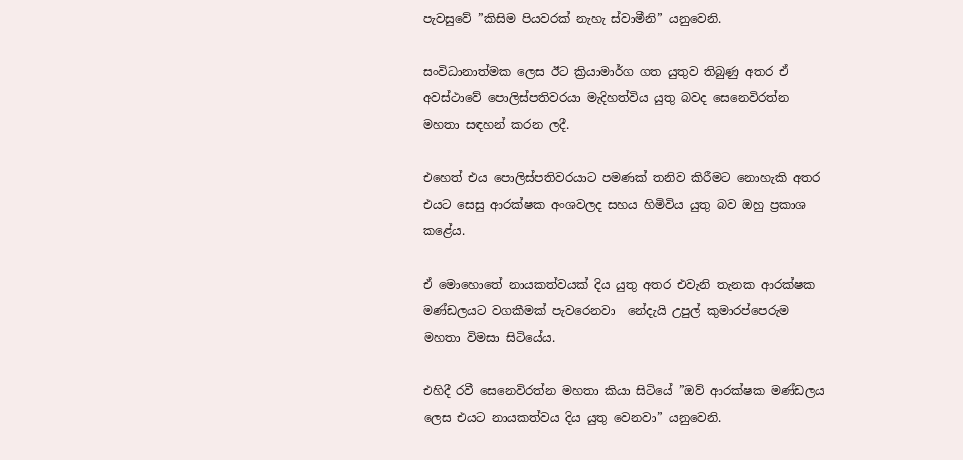පැවසුවේ ”කිසිම පියවරක් නැහැ ස්වාමීනි” යනුවෙනි.

සංවිධානාත්මක ලෙස ඊට ක්‍රියාමාර්ග ගත යුතුව තිබුණු අතර ඒ අවස්ථාවේ පොලිස්පතිවරයා මැදිහත්විය යුතු බවද සෙනෙවිරත්න මහතා සඳහන් කරන ලදී.

එහෙත් එය පොලිස්පතිවරයාට පමණක් තනිව කිරීමට නොහැකි අතර එයට සෙසු ආරක්ෂක අංශවලද සහය හිමිවිය යුතු බව ඔහු ප්‍රකාශ කළේය.

ඒ මොහොතේ නායකත්වයක් දිය යුතු අතර එවැනි තැනක ආරක්ෂක මණ්ඩලයට වගකීමක් පැවරෙනවා  නේදැයි උපුල් කුමාරප්පෙරුම මහතා විමසා සිටියේය.

එහිදී රවී සෙනෙවිරත්න මහතා කියා සිටියේ ”ඔව් ආරක්ෂක මණ්ඩලය ලෙස එයට නායකත්වය දිය යුතු වෙනවා” යනුවෙනි.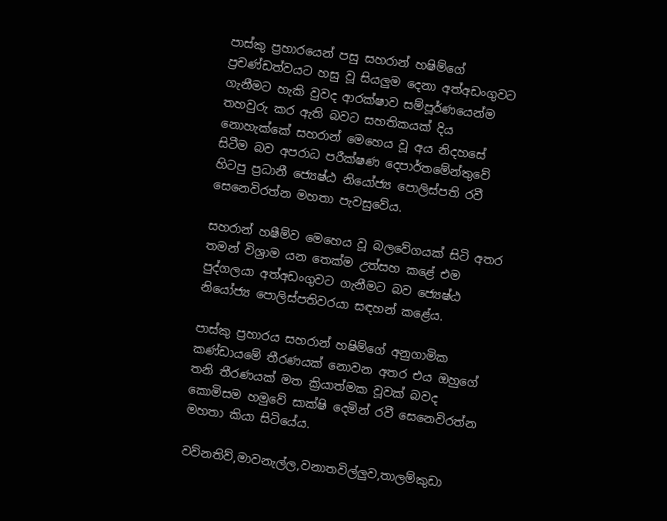පාස්කු ප්‍රහාරයෙන් පසු සහරාන් හෂිම්ගේ ප්‍රචණ්ඩත්වයට හසු වූ සියලුම දෙනා අත්අඩංගුවට ගැනීමට හැකි වුවද ආරක්ෂාව සම්පූර්ණයෙන්ම තහවුරු කර ඇති බවට සහතිකයක් දිය නොහැක්කේ සහරාන් මෙහෙය වූ අය නිදහසේ සිටීම බව අපරාධ පරීක්ෂණ දෙපාර්තමේන්තුවේ හිටපු ප්‍රධානී ජ්‍යෙෂ්ඨ නියෝජ්‍ය පොලිස්පති රවී සෙනෙවිරත්න මහතා පැවසුවේය.

සහරාන් හෂීම්ව මෙහෙය වූ බලවේගයක් සිටි අතර තමන් විශ්‍රාම යන තෙක්ම උත්සහ කළේ එම පුද්ගලයා අත්අඩංගුවට ගැනීමට බව ජ්‍යෙෂ්ඨ නියෝජ්‍ය පොලිස්පතිවරයා සඳහන් කළේය.

පාස්කු ප්‍රහාරය සහරාන් හෂිම්ගේ අනුගාමික කණ්ඩායමේ තීරණයක් නොවන අතර එය ඔහුගේ තනි තීරණයක් මත ක්‍රියාත්මක වූවක් බවද කොමිසම හමුවේ සාක්ෂි දෙමින් රවී සෙනෙවිරත්න මහතා කියා සිටියේය.

වව්නතිව්,මාවනැල්ල,වනාතවිල්ලුව,තාලම්කුඩා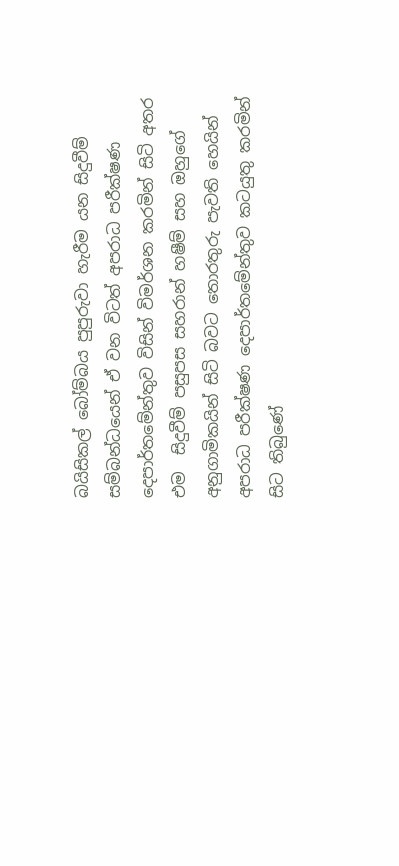බයිසිකල් බෝම්බය පුපුරුවා හැරීම යන සිදුවීම් සම්බන්ධයෙන් ඒ වන විටත් අපරාධ පරීක්ෂණ දෙපාර්තමේන්තුව විසින් විමර්ශන කරමින් සිටි අතර එම  සිදුවීම් පසුපස සහරාන් හෂීම් සහ ඔහුගේ අනුගාමිකයින් සිටි බවට තොරතුරු පැවති හෙයින් අපරාධ පරීක්ෂණ දෙපාර්තමේන්තුව කටයුතු කරමින් සිට තිබුණේ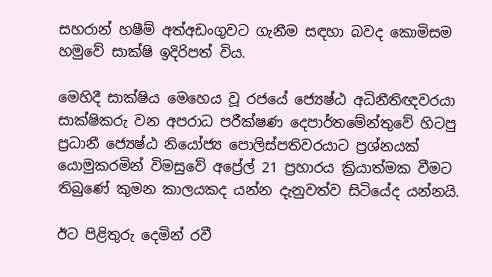සහරාන් හෂීම් අත්අඩංගුවට ගැනීම සඳහා බවද කොමිසම හමුවේ සාක්ෂි ඉදිරිපත් විය.

මෙහිදී සාක්ෂිය මෙහෙය වූ රජයේ ජ්‍යෙෂ්ඨ අධිනීතිඥවරයා සාක්ෂිකරු වන අපරාධ පරීක්ෂණ දෙපාර්තමේන්තුවේ හිටපු ප්‍රධානී ජ්‍යෙෂ්ඨ නියෝජ්‍ය පොලිස්පතිවරයාට ප්‍රශ්නයක් යොමුකරමින් විමසුවේ අප්‍රේල් 21 ප්‍රහාරය ක්‍රියාත්මක වීමට තිබුණේ කුමන කාලයකද යන්න දැනුවත්ව සිටියේද යන්නයි.

ඊට පිළිතුරු දෙමින් රවී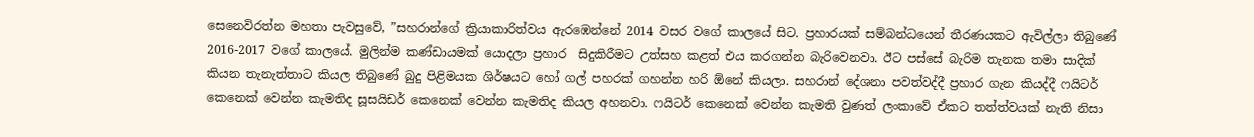සෙනෙවිරත්න මහතා පැවසුවේ, ”සහරාන්ගේ ක්‍රියාකාරිත්වය ඇරඹෙන්නේ 2014 වසර වගේ කාලයේ සිට. ප්‍රහාරයක් සම්බන්ධයෙන් තීරණයකට ඇවිල්ලා තිබුණේ 2016-2017 වගේ කාලයේ. මුලින්ම කණ්ඩායමක් යොදලා ප්‍රහාර  සිදුකිරීමට උත්සහ කළත් එය කරගන්න බැරිවෙනවා. ඊට පස්සේ බැරිම තැනක තමා සාදික් කියන තැනැත්තාට කියල තිබුණේ බුදු පිළිමයක ශිර්ෂයට හෝ ගල් පහරක් ගහන්න හරි ඕනේ කියලා. සහරාන් දේශනා පවත්වද්දී ප්‍රහාර ගැන කියද්දී ෆයිටර් කෙනෙක් වෙන්න කැමතිද සූසයිඩර් කෙනෙක් වෙන්න කැමතිද කියල අහනවා. ෆයිටර් කෙනෙක් වෙන්න කැමති වුණත් ලංකාවේ ඒකට තත්ත්වයක් නැති නිසා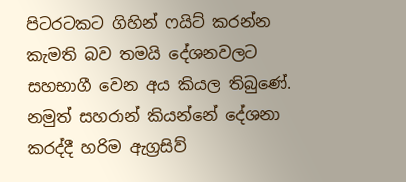පිටරටකට ගිහින් ෆයිට් කරන්න කැමති බව තමයි දේශනවලට සහභාගී වෙන අය කියල තිබුණේ. නමුත් සහරාන් කියන්නේ දේශනා කරද්දී හරිම ඇග්‍රසිව්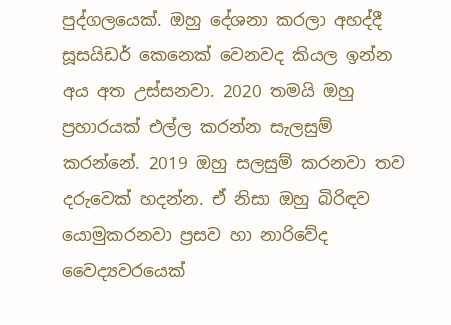පුද්ගලයෙක්. ඔහු දේශනා කරලා අහද්දී සූසයිඩර් කෙනෙක් වෙනවද කියල ඉන්න අය අත උස්සනවා. 2020 තමයි ඔහු ප්‍රහාරයක් එල්ල කරන්න සැලසුම් කරන්නේ. 2019 ඔහු සලසුම් කරනවා තව දරුවෙක් හදන්න. ඒ නිසා ඔහු බිරිඳව යොමුකරනවා ප්‍රසව හා නාරිවේද වෛද්‍යවරයෙක්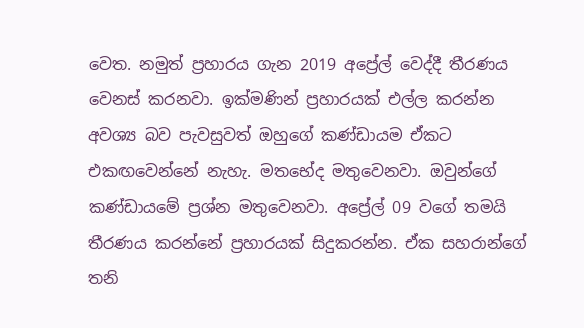වෙත. නමුත් ප්‍රහාරය ගැන 2019 අප්‍රේල් වෙද්දී තීරණය වෙනස් කරනවා. ඉක්මණින් ප්‍රහාරයක් එල්ල කරන්න අවශ්‍ය බව පැවසුවත් ඔහුගේ කණ්ඩායම ඒකට එකඟවෙන්නේ නැහැ. මතභේද මතුවෙනවා. ඔවුන්ගේ කණ්ඩායමේ ප්‍රශ්න මතුවෙනවා. අප්‍රේල් 09 වගේ තමයි තීරණය කරන්නේ ප්‍රහාරයක් සිදුකරන්න. ඒක සහරාන්ගේ තනි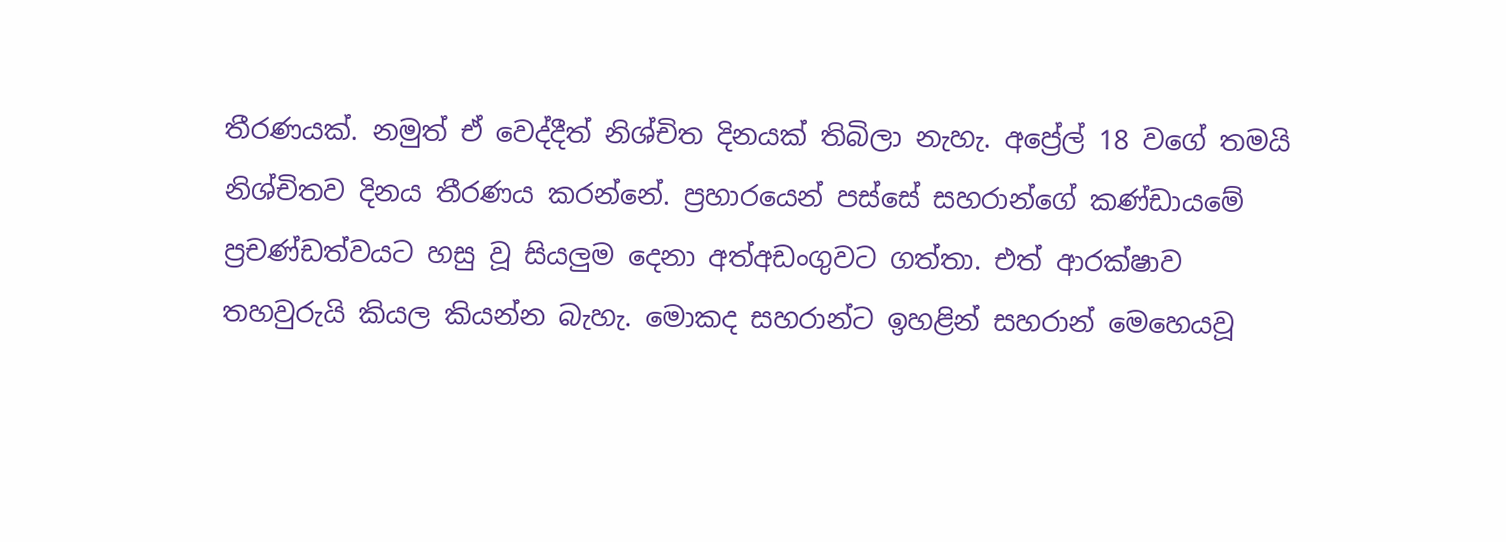තීරණයක්. නමුත් ඒ වෙද්දීත් නිශ්චිත දිනයක් තිබිලා නැහැ. අප්‍රේල් 18 වගේ තමයි නිශ්චිතව දිනය තීරණය කරන්නේ. ප්‍රහාරයෙන් පස්සේ සහරාන්ගේ කණ්ඩායමේ ප්‍රචණ්ඩත්වයට හසු වූ සියලුම දෙනා අත්අඩංගුවට ගත්තා. එත් ආරක්ෂාව තහවුරුයි කියල කියන්න බැහැ. මොකද සහරාන්ට ඉහළින් සහරාන් මෙහෙයවූ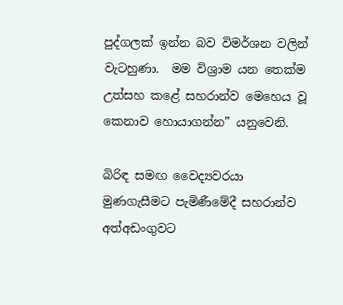පුද්ගලක් ඉන්න බව විමර්ශන වලින් වැටහුණා.  මම විශ්‍රාම යන තෙක්ම උත්සහ කළේ සහරාන්ව මෙහෙය වූ කෙනාව හොයාගන්න” යනුවෙනි.

බිරිඳ සමඟ වෛද්‍යවරයා මුණගැසීමට පැමිණීමේදී සහරාන්ව අත්අඩංගුවට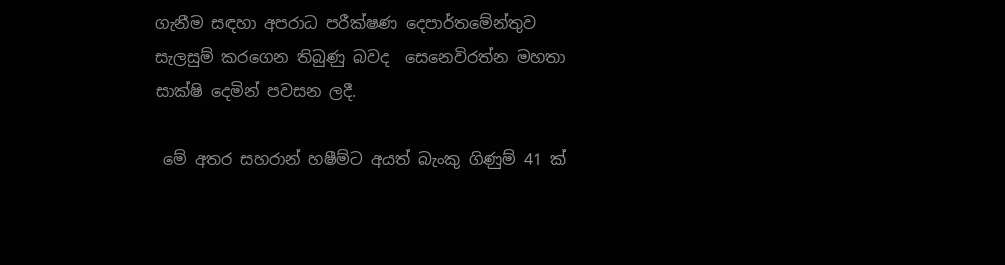ගැනීම සඳහා අපරාධ පරීක්ෂණ දෙපාර්තමේන්තුව සැලසුම් කරගෙන තිබුණු බවද  සෙනෙවිරත්න මහතා සාක්ෂි දෙමින් පවසන ලදී.

 මේ අතර සහරාන් හෂීම්ට අයත් බැංකු ගිණුම් 41 ක්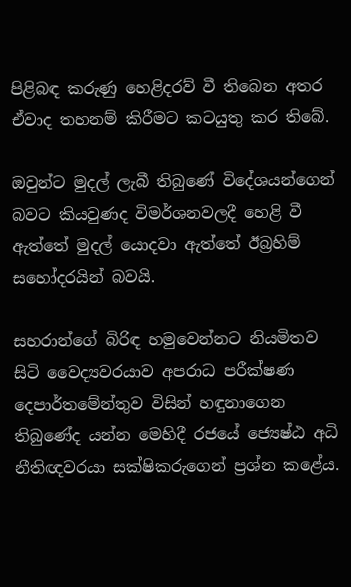පිළිබඳ කරුණු හෙළිදරව් වී තිබෙන අතර ඒවාද තහනම් කිරීමට කටයුතු කර තිබේ.

ඔවුන්ට මුදල් ලැබී තිබුණේ විදේශයන්ගෙන් බවට කියවුණද විමර්ශනවලදී හෙළි වී ඇත්තේ මුදල් යොදවා ඇත්තේ ඊබ්‍රහිම් සහෝදරයින් බවයි.

සහරාන්ගේ බිරිඳ හමුවෙන්නට නියමිතව සිටි වෛද්‍යවරයාව අපරාධ පරීක්ෂණ දෙපාර්තමේන්තුව විසින් හඳුනාගෙන තිබුණේද යන්න මෙහිදී රජයේ ජ්‍යෙෂ්ඨ අධි නීතිඥවරයා සක්ෂිකරුගෙන් ප්‍රශ්න කළේය.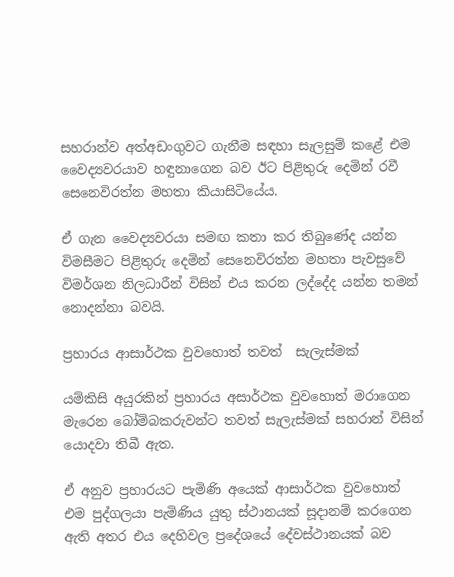සහරාන්ව අත්අඩංගුවට ගැනීම සඳහා සැලසුම් කළේ එම වෛද්‍යවරයාව හඳුනාගෙන බව ඊට පිළිතුරු දෙමින් රවී සෙනෙවිරත්න මහතා කියාසිටියේය.

ඒ ගැන වෛද්‍යවරයා සමඟ කතා කර තිබුණේද යන්න විමසීමට පිළිතුරු දෙමින් සෙනෙවිරත්න මහතා පැවසුවේ විමර්ශන නිලධාරීන් විසින් එය කරන ලද්දේද යන්න තමන් නොදන්නා බවයි.

ප්‍රහාරය ආසාර්ථක වුවහොත් තවත්  සැලැස්මක්

යම්කිසි අයුරකින් ප්‍රහාරය අසාර්ථක වුවහොත් මරාගෙන මැරෙන බෝම්බකරුවන්ට තවත් සැලැස්මක් සහරාන් විසින් යොදවා තිබී ඇත.

ඒ අනුව ප්‍රහාරයට පැමිණි අයෙක් ආසාර්ථක වුවහොත් එම පුද්ගලයා පැමිණිය යුතු ස්ථානයක් සූදානම් කරගෙන ඇති අතර එය දෙහිවල ප්‍රදේශයේ දේවස්ථානයක් බව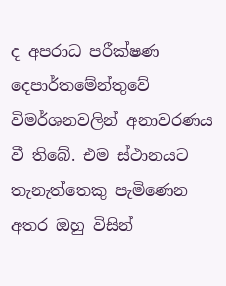ද අපරාධ පරීක්ෂණ දෙපාර්තමේන්තුවේ විමර්ශනවලින් අනාවරණය වී තිබේ. එම ස්ථානයට තැනැත්තෙකු පැමිණෙන අතර ඔහු විසින්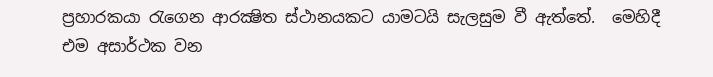ප්‍රහාරකයා රැගෙන ආරක්‍ෂිත ස්ථානයකට යාමටයි සැලසුම වී ඇත්තේ.  මෙහිදී එම අසාර්ථක වන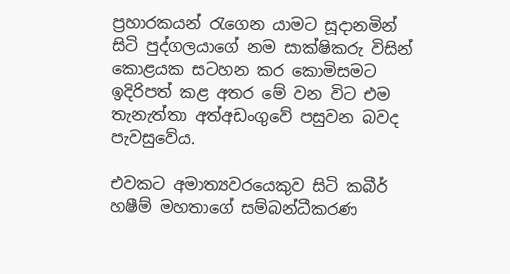ප්‍රහාරකයන් රැගෙන යාමට සූදානමින් සිටි පුද්ගලයාගේ නම සාක්ෂිකරු විසින් කොළයක සටහන කර කොමිසමට ඉදිරිපත් කළ අතර මේ වන විට එම තැනැත්තා අත්අඩංගුවේ පසුවන බවද පැවසුවේය.

එවකට අමාත්‍යවරයෙකුව සිටි කබීර් හෂීම් මහතාගේ සම්බන්ධීකරණ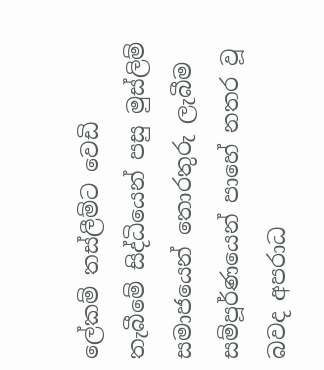ලේකම් තස්ලීම්ට වෙඩි තැබීමේ සිද්ධියෙන් පසු මුස්ලිම් සමාජයෙන් තොරතුරු ලැබීම සම්පූර්ණයෙන් පාහේ නතර වූ බවද අපරාධ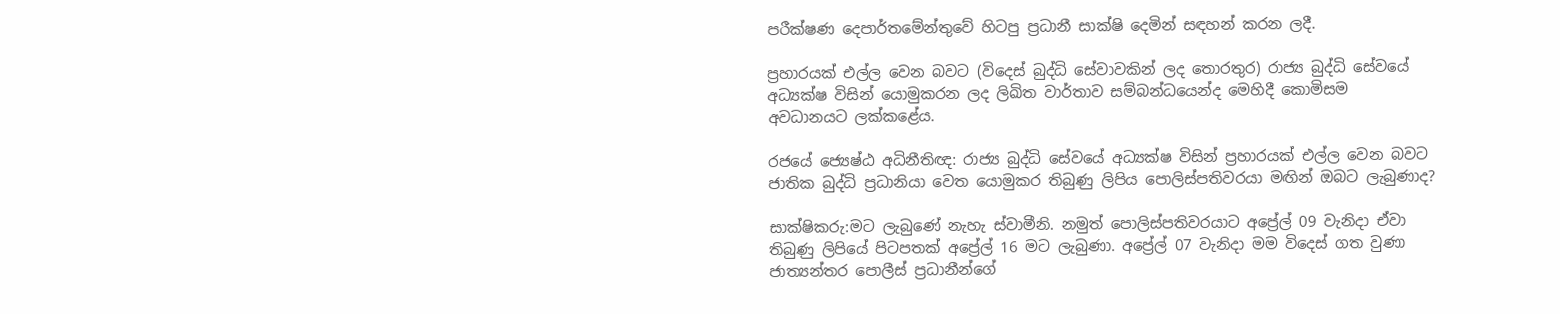පරීක්ෂණ දෙපාර්තමේන්තුවේ හිටපු ප්‍රධානී සාක්ෂි දෙමින් සඳහන් කරන ලදී.

ප්‍රහාරයක් එල්ල වෙන බවට (විදෙස් බුද්ධි සේවාවකින් ලද තොරතුර) රාජ්‍ය බුද්ධි සේවයේ අධ්‍යක්ෂ විසින් යොමුකරන ලද ලිඛිත වාර්තාව සම්බන්ධයෙන්ද මෙහිදී කොමිසම  අවධානයට ලක්කළේය.

රජයේ ජ්‍යෙෂ්ඨ අධිනීතිඥ: රාජ්‍ය බුද්ධි සේවයේ අධ්‍යක්ෂ විසින් ප්‍රහාරයක් එල්ල වෙන බවට ජාතික බුද්ධි ප්‍රධානියා වෙත යොමුකර තිබුණු ලිපිය පොලිස්පතිවරයා මඟින් ඔබට ලැබුණාද?

සාක්ෂිකරු:මට ලැබුණේ නැහැ ස්වාමීනි. නමුත් පොලිස්පතිවරයාට අප්‍රේල් 09 වැනිදා ඒවා තිබුණු ලිපියේ පිටපතක් අප්‍රේල් 16 මට ලැබුණා. අප්‍රේල් 07 වැනිදා මම විදෙස් ගත වුණා ජාත්‍යන්තර පොලීස් ප්‍රධානීන්ගේ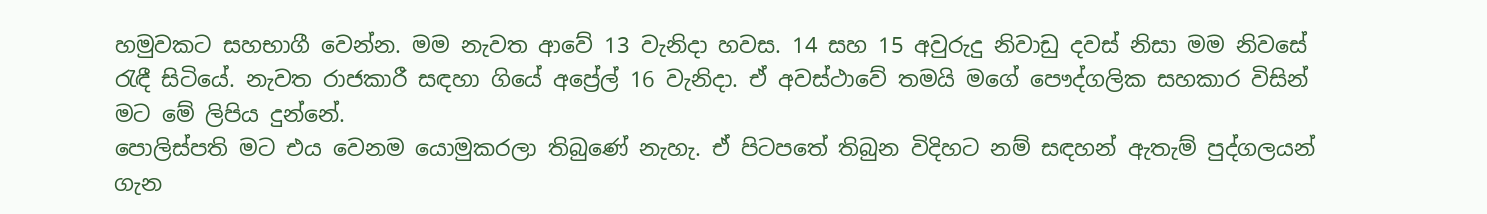හමුවකට සහභාගී වෙන්න. මම නැවත ආවේ 13 වැනිදා හවස. 14 සහ 15 අවුරුදු නිවාඩු දවස් නිසා මම නිවසේ රැඳී සිටියේ. නැවත රාජකාරී සඳහා ගියේ අප්‍රේල් 16 වැනිදා. ඒ අවස්ථාවේ තමයි මගේ පෞද්ගලික සහකාර විසින් මට මේ ලිපිය දුන්නේ.
පොලිස්පති මට එය වෙනම යොමුකරලා තිබුණේ නැහැ. ඒ පිටපතේ තිබුන විදිහට නම් සඳහන් ඇතැම් පුද්ගලයන් ගැන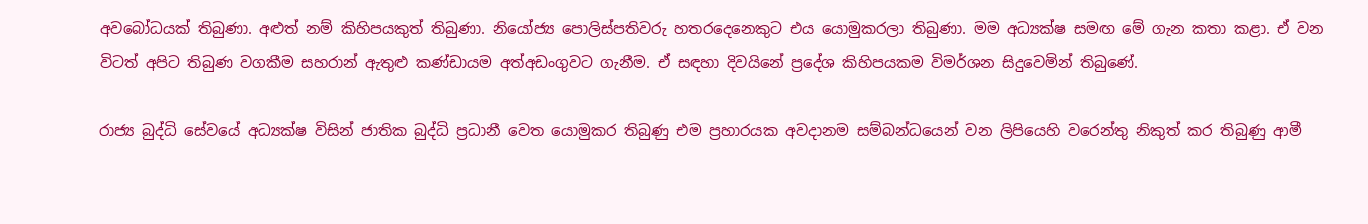අවබෝධයක් තිබුණා. අළුත් නම් කිහිපයකුත් තිබුණා. නියෝජ්‍ය පොලිස්පතිවරු හතරදෙනෙකුට එය යොමුකරලා තිබුණා. මම අධ්‍යක්ෂ සමඟ මේ ගැන කතා කළා. ඒ වන විටත් අපිට තිබුණ වගකීම සහරාන් ඇතුළු කණ්ඩායම අත්අඩංගුවට ගැනීම. ඒ සඳහා දිවයිනේ ප්‍රදේශ කිහිපයකම විමර්ශන සිදුවෙමින් තිබුණේ.

රාජ්‍ය බුද්ධි සේවයේ අධ්‍යක්ෂ විසින් ජාතික බුද්ධි ප්‍රධානී වෙත යොමුකර තිබුණු එම ප්‍රහාරයක අවදානම සම්බන්ධයෙන් වන ලිපියෙහි වරෙන්තු නිකුත් කර තිබුණු ආමී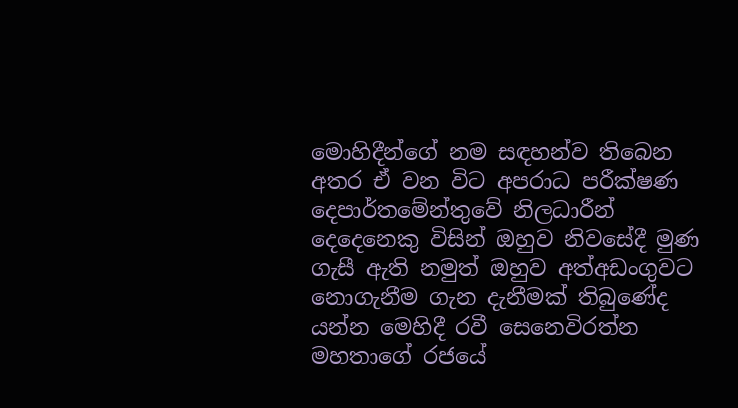මොහිදීන්ගේ නම සඳහන්ව තිබෙන අතර ඒ වන විට අපරාධ පරීක්ෂණ දෙපාර්තමේන්තුවේ නිලධාරීන් දෙදෙනෙකු විසින් ඔහුව නිවසේදී මුණ ගැසී ඇති නමුත් ඔහුව අත්අඩංගුවට නොගැනීම ගැන දැනීමක් තිබුණේද යන්න මෙහිදී රවී සෙනෙවිරත්න මහතාගේ රජයේ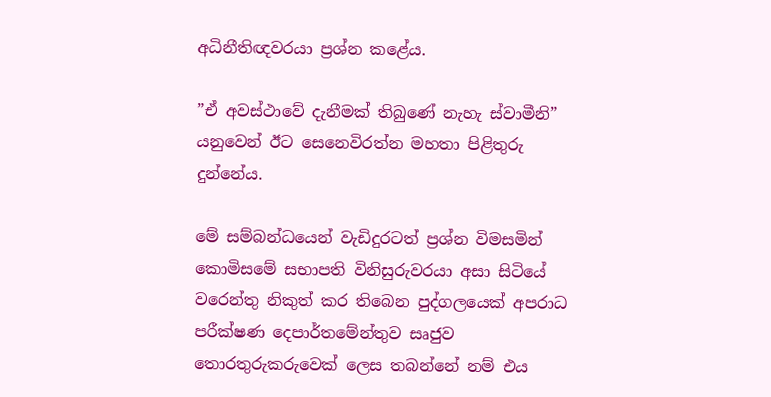අධිනීතිඥවරයා ප්‍රශ්න කළේය.

”ඒ අවස්ථාවේ දැනීමක් තිබුණේ නැහැ ස්වාමීනි” යනුවෙන් ඊට සෙනෙවිරත්න මහතා පිළිතුරු දුන්නේය.

මේ සම්බන්ධයෙන් වැඩිදුරටත් ප්‍රශ්න විමසමින් කොමිසමේ සභාපති විනිසුරුවරයා අසා සිටියේ වරෙන්තු නිකුත් කර තිබෙන පුද්ගලයෙක් අපරාධ පරීක්ෂණ දෙපාර්තමේන්තුව සෘජුව තොරතුරුකරුවෙක් ලෙස තබන්නේ නම් එය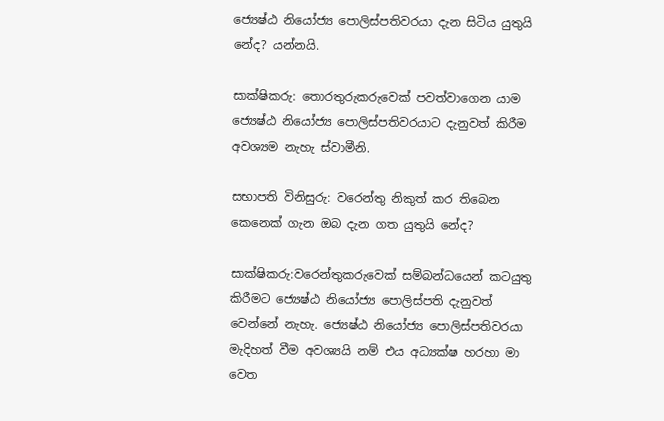ජ්‍යෙෂ්ඨ නියෝජ්‍ය පොලිස්පතිවරයා දැන සිටිය යුතුයි  නේද? යන්නයි.

සාක්ෂිකරු: තොරතුරුකරුවෙක් පවත්වාගෙන යාම ජ්‍යෙෂ්ඨ නියෝජ්‍ය පොලිස්පතිවරයාට දැනුවත් කිරීම අවශ්‍යම නැහැ ස්වාමීනි.

සභාපති විනිසුරු: වරෙන්තු නිකුත් කර තිබෙන කෙනෙක් ගැන ඔබ දැන ගත යුතුයි නේද?

සාක්ෂිකරු:වරෙන්තුකරුවෙක් සම්බන්ධයෙන් කටයුතු කිරීමට ජ්‍යෙෂ්ඨ නියෝජ්‍ය පොලිස්පති දැනුවත් වෙන්නේ නැහැ. ජ්‍යෙෂ්ඨ නියෝජ්‍ය පොලිස්පතිවරයා මැදිහත් වීම අවශ්‍යයි නම් එය අධ්‍යක්ෂ හරහා මා වෙත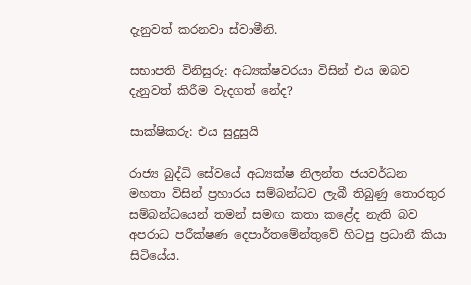දැනුවත් කරනවා ස්වාමීනි.

සභාපති විනිසුරු: අධ්‍යක්ෂවරයා විසින් එය ඔබව දැනුවත් කිරීම වැදගත් නේද?

සාක්ෂිකරු: එය සුදුසුයි

රාජ්‍ය බුද්ධි සේවයේ අධ්‍යක්ෂ නිලන්ත ජයවර්ධන මහතා විසින් ප්‍රහාරය සම්බන්ධව ලැබී තිබුණු තොරතුර සම්බන්ධයෙන් තමන් සමඟ කතා කළේද නැති බව අපරාධ පරීක්ෂණ දෙපාර්තමේන්තුවේ හිටපු ප්‍රධානී කියා සිටියේය.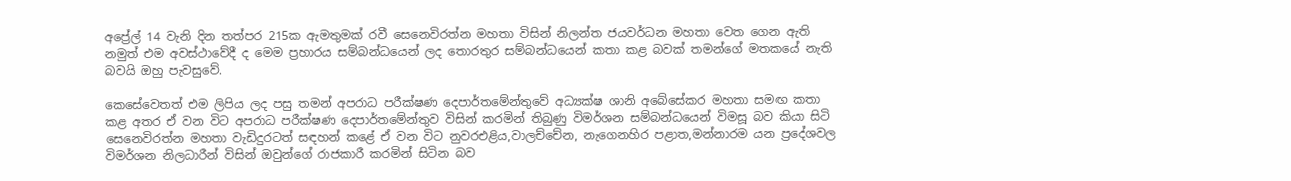අප්‍රේල් 14 වැනි දින තත්පර 215ක ඇමතුමක් රවී සෙනෙවිරත්න මහතා විසින් නිලන්ත ජයවර්ධන මහතා වෙත ගෙන ඇති නමුත් එම අවස්ථාවේදී ද මෙම ප්‍රහාරය සම්බන්ධයෙන් ලද තොරතුර සම්බන්ධයෙන් කතා කළ බවක් තමන්ගේ මතකයේ නැති බවයි ඔහු පැවසුවේ.

කෙසේවෙතත් එම ලිපිය ලද පසු තමන් අපරාධ පරීක්ෂණ දෙපාර්තමේන්තුවේ අධ්‍යක්ෂ ශානි අබේසේකර මහතා සමඟ කතා කළ අතර ඒ වන විට අපරාධ පරීක්ෂණ දෙපාර්තමේන්තුව විසින් කරමින් තිබුණු විමර්ශන සම්බන්ධයෙන් විමසූ බව කියා සිටි සෙනෙවිරත්න මහතා වැඩිදුරටත් සඳහන් කළේ ඒ වන විට නුවරඑළිය,වාලච්චේන, නැගෙනහිර පළාත,මන්නාරම යන ප්‍රදේශවල විමර්ශන නිලධාරීන් විසින් ඔවුන්ගේ රාජකාරී කරමින් සිටින බව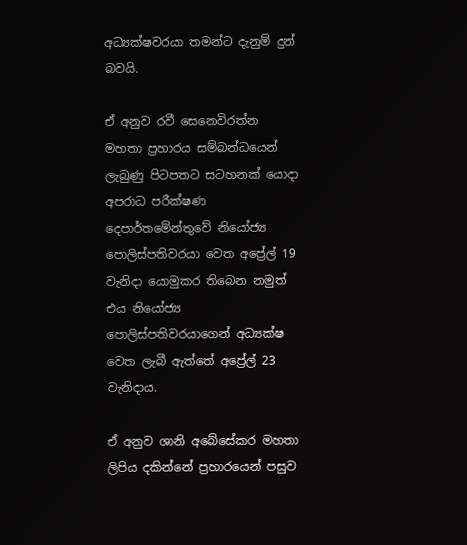අධ්‍යක්ෂවරයා තමන්ට දැනුම් දුන් බවයි.

ඒ අනුව රවී සෙනෙවිරත්න මහතා ප්‍රහාරය සම්බන්ධයෙන් ලැබුණු පිටපතට සටහනක් යොදා අපරාධ පරීක්ෂණ දෙපාර්තමේන්තුවේ නියෝජ්‍ය පොලිස්පතිවරයා වෙත අප්‍රේල් 19 වැනිදා යොමුකර තිබෙන නමුත් එය නියෝජ්‍ය පොලිස්පතිවරයාගෙන් අධ්‍යක්ෂ වෙත ලැබී ඇත්තේ අප්‍රේල් 23 වැනිදාය.

ඒ අනුව ශානි අබේසේකර මහතා ලිපිය දකින්නේ ප්‍රහාරයෙන් පසුව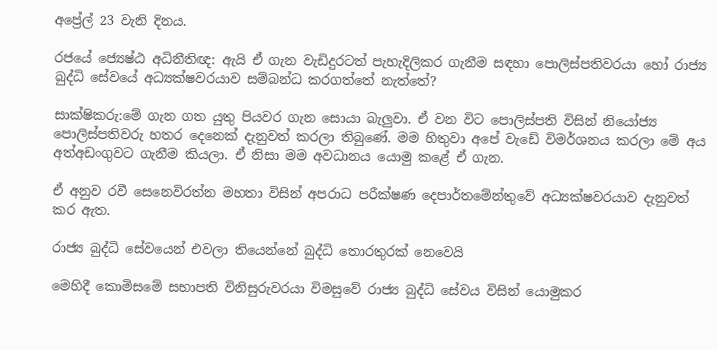අප්‍රේල් 23 වැනි දිනය.

රජයේ ජ්‍යෙෂ්ඨ අධිනීතිඥ: ඇයි ඒ ගැන වැඩිදුරටත් පැහැදිලිකර ගැනීම සඳහා පොලිස්පතිවරයා හෝ රාජ්‍ය බුද්ධි සේවයේ අධ්‍යක්ෂවරයාව සම්බන්ධ කරගත්තේ නැත්තේ?

සාක්ෂිකරු:මේ ගැන ගත යුතු පියවර ගැන සොයා බැලුවා. ඒ වන විට පොලිස්පති විසින් නියෝජ්‍ය පොලිස්පතිවරු හතර දෙනෙක් දැනුවත් කරලා තිබුණේ. මම හිතුවා අපේ වැඩේ විමර්ශනය කරලා මේ අය අත්අඩංගුවට ගැනීම කියලා. ඒ නිසා මම අවධානය යොමු කළේ ඒ ගැන.

ඒ අනුව රවී සෙනෙවිරත්න මහතා විසින් අපරාධ පරීක්ෂණ දෙපාර්තමේන්තුවේ අධ්‍යක්ෂවරයාව දැනුවත් කර ඇත.

රාජ්‍ය බුද්ධි සේවයෙන් එවලා තියෙන්නේ බුද්ධි තොරතුරක් නෙවෙයි

මෙහිදී කොමිසමේ සභාපති විනිසුරුවරයා විමසුවේ රාජ්‍ය බුද්ධි සේවය විසින් යොමුකර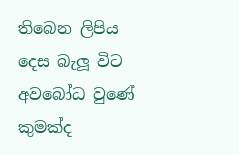තිබෙන ලිපිය දෙස බැලූ විට අවබෝධ වුණේ කුමක්ද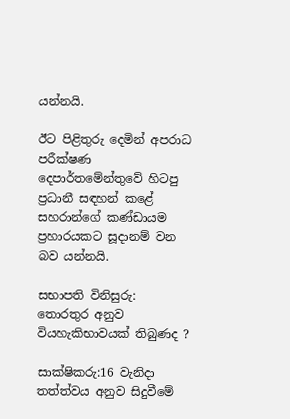යන්නයි.

ඊට පිළිතුරු දෙමින් අපරාධ පරීක්ෂණ දෙපාර්තමේන්තුවේ හිටපු ප්‍රධානී සඳහන් කළේ සහරාන්ගේ කණ්ඩායම ප්‍රහාරයකට සූදානම් වන බව යන්නයි.

සභාපති විනිසුරු: තොරතුර අනුව වියහැකිභාවයක් තිබුණද ?

සාක්ෂිකරු:16 වැනිදා තත්ත්වය අනුව සිදුවීමේ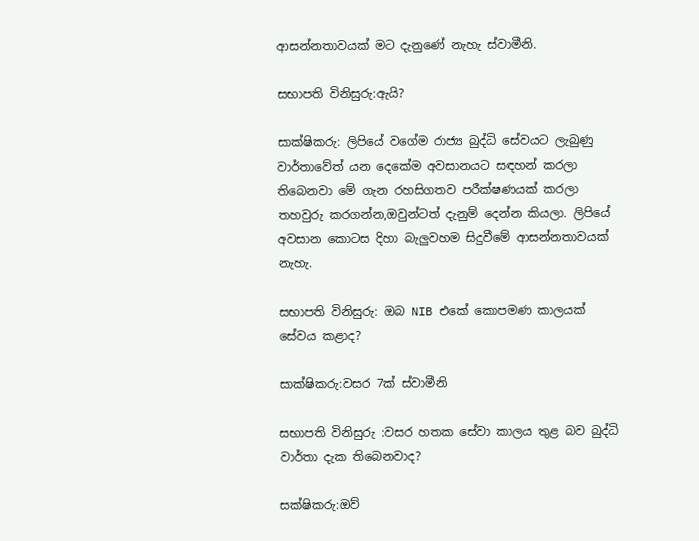ආසන්නතාවයක් මට දැනුණේ නැහැ ස්වාමීනි.

සභාපති විනිසුරු:ඇයි?

සාක්ෂිකරු: ලිපියේ වගේම රාජ්‍ය බුද්ධි සේවයට ලැබුණු වාර්තාවේත් යන දෙකේම අවසානයට සඳහන් කරලා තිබෙනවා මේ ගැන රහසිගතව පරීක්ෂණයක් කරලා තහවුරු කරගන්න,ඔවුන්ටත් දැනුම් දෙන්න කියලා. ලිපියේ අවසාන කොටස දිහා බැලුවහම සිදුවීමේ ආසන්නතාවයක් නැහැ.

සභාපති විනිසුරු: ඔබ NIB එකේ කොපමණ කාලයක් සේවය කළාද?

සාක්ෂිකරු:වසර 7ක් ස්වාමීනි

සභාපති විනිසුරු :වසර හතක සේවා කාලය තුළ බව බුද්ධි වාර්තා දැක තිබෙනවාද?

සක්ෂිකරු:ඔව්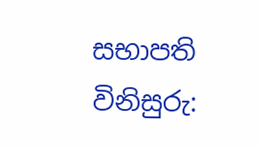සභාපති විනිසුරු: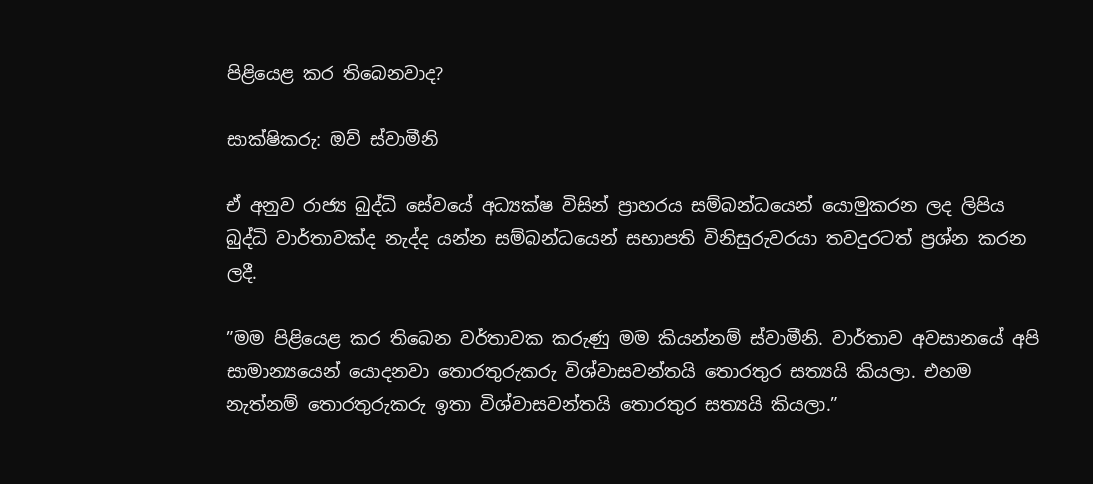පිළියෙළ කර තිබෙනවාද?

සාක්ෂිකරු: ඔව් ස්වාමීනි

ඒ අනුව රාජ්‍ය බුද්ධි සේවයේ අධ්‍යක්ෂ විසින් ප්‍රාහරය සම්බන්ධයෙන් යොමුකරන ලද ලිපිය බුද්ධි වාර්තාවක්ද නැද්ද යන්න සම්බන්ධයෙන් සභාපති විනිසුරුවරයා තවදුරටත් ප්‍රශ්න කරන ලදී.

”මම පිළියෙළ කර තිබෙන වර්තාවක කරුණු මම කියන්නම් ස්වාමීනි. වාර්තාව අවසානයේ අපි සාමාන්‍යයෙන් යොදනවා තොරතුරුකරු විශ්වාසවන්තයි තොරතුර සත්‍යයි කියලා. එහම නැත්නම් තොරතුරුකරු ඉතා විශ්වාසවන්තයි තොරතුර සත්‍යයි කියලා.”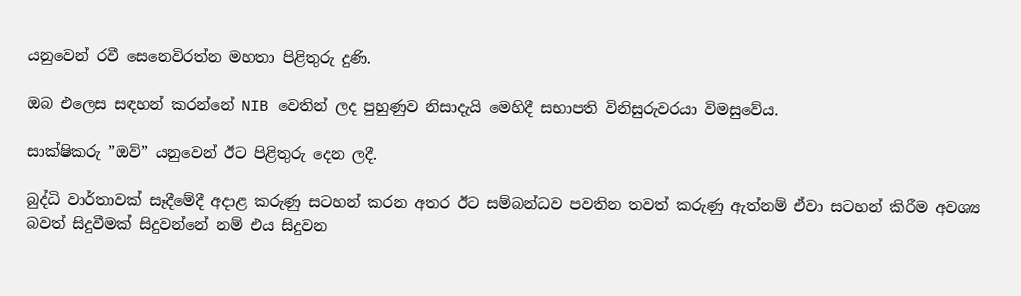යනුවෙන් රවී සෙනෙවිරත්න මහතා පිළිතුරු දුණි.

ඔබ එලෙස සඳහන් කරන්නේ NIB වෙතින් ලද පුහුණුව නිසාදැයි මෙහිදී සභාපති විනිසුරුවරයා විමසුවේය.

සාක්ෂිකරු ”ඔව්” යනුවෙන් ඊට පිළිතුරු දෙන ලදී.

බුද්ධි වාර්තාවක් සෑදීමේදී අදාළ කරුණු සටහන් කරන අතර ඊට සම්බන්ධව පවතින තවත් කරුණු ඇත්නම් ඒවා සටහන් කිරීම අවශ්‍ය බවත් සිදුවීමක් සිදුවන්නේ නම් එය සිදුවන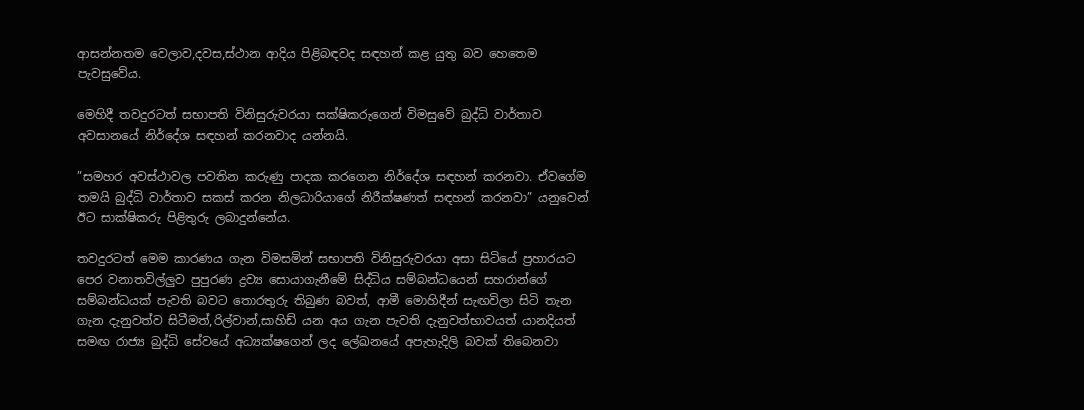ආසන්නතම වෙලාව,දවස,ස්ථාන ආදිය පිළිබඳවද සඳහන් කළ යුතු බව හෙතෙම පැවසුවේය.

මෙහිදී තවදුරටත් සභාපති විනිසුරුවරයා සක්ෂිකරුගෙන් විමසුවේ බුද්ධි වාර්තාව අවසානයේ නිර්දේශ සඳහන් කරනවාද යන්නයි.

”සමහර අවස්ථාවල පවතින කරුණු පාදක කරගෙන නිර්දේශ සඳහන් කරනවා. ඒවගේම තමයි බුද්ධි වාර්තාව සකස් කරන නිලධාරියාගේ නිරීක්ෂණත් සඳහන් කරනවා” යනුවෙන් ඊට සාක්ෂිකරු පිළිතුරු ලබාදුන්නේය.

තවදුරටත් මෙම කාරණය ගැන විමසමින් සභාපති විනිසුරුවරයා අසා සිටියේ ප්‍රහාරයට පෙර වනාතවිල්ලුව පුපුරණ ද්‍රව්‍ය සොයාගැනීමේ සිද්ධිය සම්බන්ධයෙන් සහරාන්ගේ සම්බන්ධයක් පැවති බවට තොරතුරු තිබුණ බවත්, ආමී මොහිදීන් සැඟවිලා සිටි තැන ගැන දැනුවත්ව සිටීමත්,රිල්වාන්,සාහිඩ් යන අය ගැන පැවති දැනුවත්භාවයත් යානදියත් සමඟ රාජ්‍ය බුද්ධි සේවයේ අධ්‍යක්ෂගෙන් ලද ලේඛනයේ අපැහැදිලි බවක් තිබෙනවා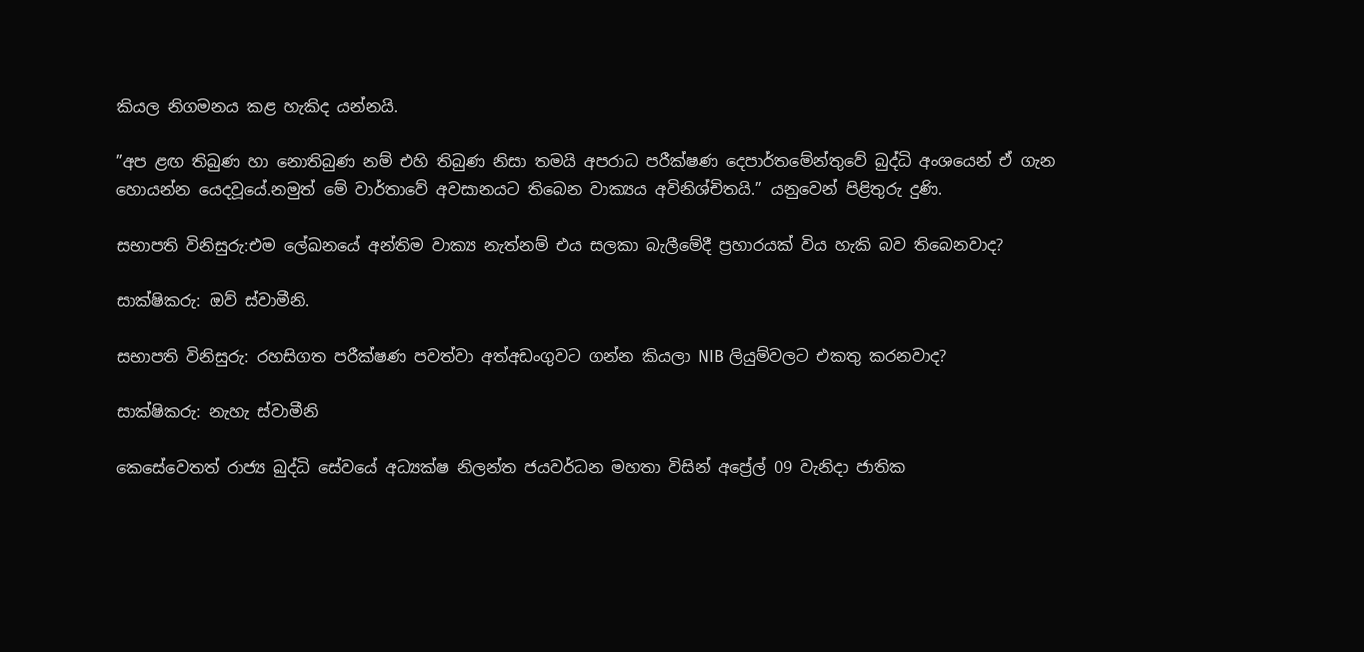කියල නිගමනය කළ හැකිද යන්නයි.

”අප ළඟ තිබුණ හා නොතිබුණ නම් එහි තිබුණ නිසා තමයි අපරාධ පරීක්ෂණ දෙපාර්තමේන්තුවේ බුද්ධි අංශයෙන් ඒ ගැන හොයන්න යෙදවූයේ.නමුත් මේ වාර්තාවේ අවසානයට තිබෙන වාක්‍යය අවිනිශ්චිතයි.” යනුවෙන් පිළිතුරු දුණි.

සභාපති විනිසුරු:එම ලේඛනයේ අන්තිම වාක්‍ය නැත්නම් එය සලකා බැලීමේදී ප්‍රහාරයක් විය හැකි බව තිබෙනවාද?

සාක්ෂිකරු: ඔව් ස්වාමීනි.

සභාපති විනිසුරු: රහසිගත පරීක්ෂණ පවත්වා අත්අඩංගුවට ගන්න කියලා NIB ලියුම්වලට එකතු කරනවාද?

සාක්ෂිකරු: නැහැ ස්වාමීනි

කෙසේවෙතත් රාජ්‍ය බුද්ධි සේවයේ අධ්‍යක්ෂ නිලන්ත ජයවර්ධන මහතා විසින් අප්‍රේල් 09 වැනිදා ජාතික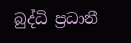බුද්ධි ප්‍රධානී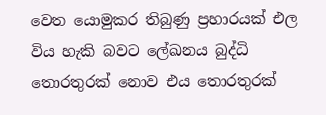වෙත යොමුකර තිබුණු ප්‍රහාරයක් එල විය හැකි බවට ලේඛනය බුද්ධි තොරතුරක් නොව එය තොරතුරක්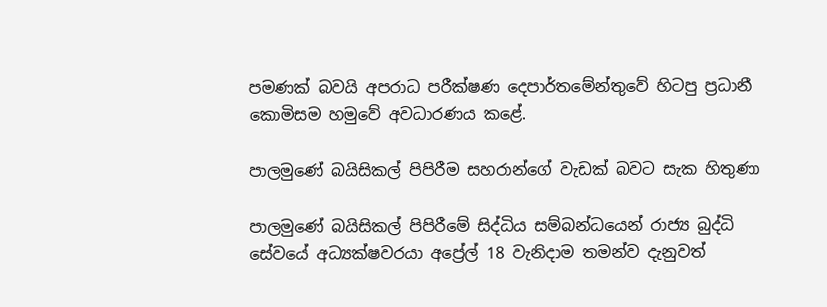පමණක් බවයි අපරාධ පරීක්ෂණ දෙපාර්තමේන්තුවේ හිටපු ප්‍රධානී කොමිසම හමුවේ අවධාරණය කළේ.

පාලමුණේ බයිසිකල් පිපිරීම සහරාන්ගේ වැඩක් බවට සැක හිතුණා

පාලමුණේ බයිසිකල් පිපිරීමේ සිද්ධිය සම්බන්ධයෙන් රාජ්‍ය බුද්ධි සේවයේ අධ්‍යක්ෂවරයා අප්‍රේල් 18 වැනිදාම තමන්ව දැනුවත්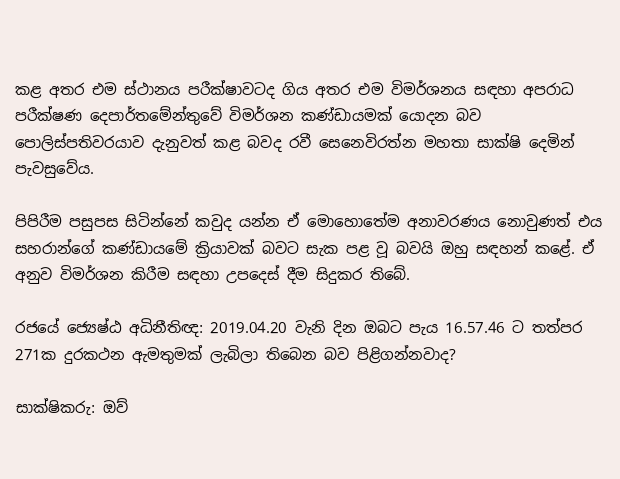කළ අතර එම ස්ථානය පරීක්ෂාවටද ගිය අතර එම විමර්ශනය සඳහා අපරාධ පරීක්ෂණ දෙපාර්තමේන්තුවේ විමර්ශන කණ්ඩායමක් යොදන බව පොලිස්පතිවරයාව දැනුවත් කළ බවද රවී සෙනෙවිරත්න මහතා සාක්ෂි දෙමින් පැවසුවේය.

පිපිරීම පසුපස සිටින්නේ කවුද යන්න ඒ මොහොතේම අනාවරණය නොවුණත් එය සහරාන්ගේ කණ්ඩායමේ ක්‍රියාවක් බවට සැක පළ වූ බවයි ඔහු සඳහන් කළේ. ඒ අනුව විමර්ශන කිරීම සඳහා උපදෙස් දීම සිදුකර තිබේ.

රජයේ ජ්‍යෙෂ්ඨ අධිනීතිඥ: 2019.04.20 වැනි දින ඔබට පැය 16.57.46 ට තත්පර 271ක දුරකථන ඇමතුමක් ලැබිලා තිබෙන බව පිළිගන්නවාද?

සාක්ෂිකරු: ඔව්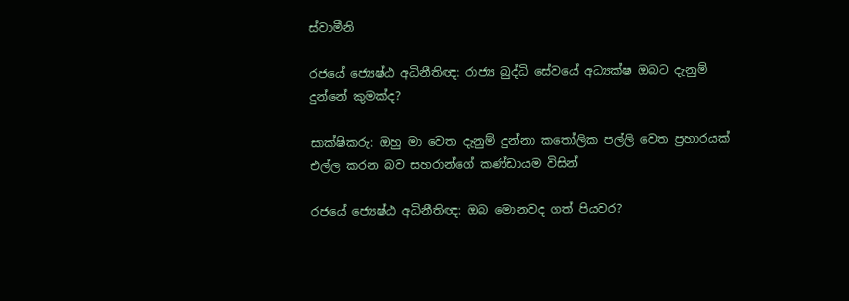ස්වාමීනි

රජයේ ජ්‍යෙෂ්ඨ අධිනීතිඥ: රාජ්‍ය බුද්ධි සේවයේ අධ්‍යක්ෂ ඔබට දැනුම් දුන්නේ කුමක්ද?

සාක්ෂිකරු: ඔහු මා වෙත දැනුම් දුන්නා කතෝලික පල්ලි වෙත ප්‍රහාරයක් එල්ල කරන බව සහරාන්ගේ කණ්ඩායම විසින්

රජයේ ජ්‍යෙෂ්ඨ අධිනීතිඥ: ඔබ මොනවද ගත් පියවර?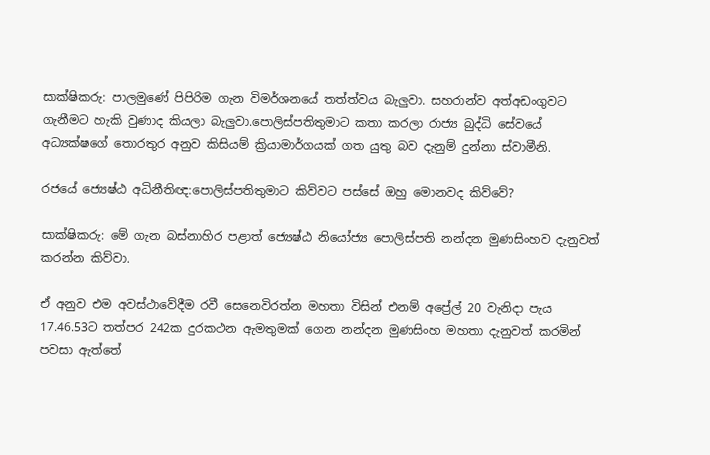සාක්ෂිකරු: පාලමුණේ පිපිරිම ගැන විමර්ශනයේ තත්ත්වය බැලුවා. සහරාන්ව අත්අඩංගුවට ගැනීමට හැකි වුණාද කියලා බැලුවා.පොලිස්පතිතුමාට කතා කරලා රාජ්‍ය බුද්ධි සේවයේ අධ්‍යක්ෂගේ තොරතුර අනුව කිසියම් ක්‍රියාමාර්ගයක් ගත යුතු බව දැනුම් දුන්නා ස්වාමීනි.

රජයේ ජ්‍යෙෂ්ඨ අධිනීතිඥ:පොලිස්පතිතුමාට කිව්වට පස්සේ ඔහු මොනවද කිව්වේ?

සාක්ෂිකරු: මේ ගැන බස්නාහිර පළාත් ජ්‍යෙෂ්ඨ නියෝජ්‍ය පොලිස්පති නන්දන මුණසිංහව දැනුවත් කරන්න කිව්වා.

ඒ අනුව එම අවස්ථාවේදීම රවී සෙනෙවිරත්න මහතා විසින් එනම් අප්‍රේල් 20 වැනිදා පැය 17.46.53ට තත්පර 242ක දුරකථන ඇමතුමක් ගෙන නන්දන මුණසිංහ මහතා දැනුවත් කරමින් පවසා ඇත්තේ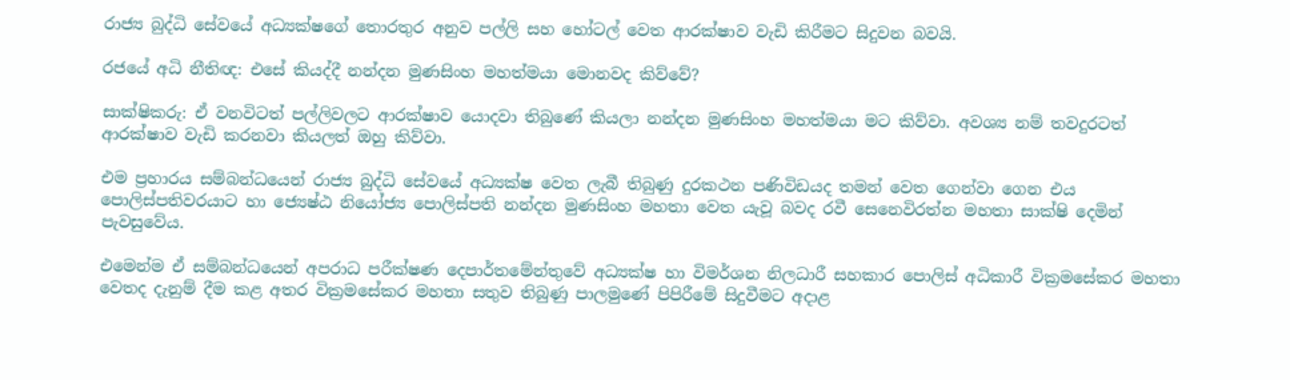රාජ්‍ය බුද්ධි සේවයේ අධ්‍යක්ෂගේ තොරතුර අනුව පල්ලි සහ හෝටල් වෙත ආරක්ෂාව වැඩි කිරීමට සිදුවන බවයි.

රජයේ අධි නීතිඥ: එසේ කියද්දී නන්දන මුණසිංහ මහත්මයා මොනවද කිව්වේ?

සාක්ෂිකරු: ඒ වනවිටත් පල්ලිවලට ආරක්ෂාව යොදවා තිබුණේ කියලා නන්දන මුණසිංහ මහත්මයා මට කිව්වා. අවශ්‍ය නම් තවදුරටත් ආරක්ෂාව වැඩි කරනවා කියලත් ඔහු කිව්වා.

එම ප්‍රහාරය සම්බන්ධයෙන් රාජ්‍ය බුද්ධි සේවයේ අධ්‍යක්ෂ වෙත ලැබී තිබුණු දුරකථන පණිවිඩයද තමන් වෙත ගෙන්වා ගෙන එය පොලිස්පතිවරයාට හා ජ්‍යෙෂ්ඨ නියෝජ්‍ය පොලිස්පති නන්දන මුණසිංහ මහතා වෙත යැවූ බවද රවී සෙනෙවිරත්න මහතා සාක්ෂි දෙමින් පැවසුවේය.

එමෙන්ම ඒ සම්බන්ධයෙන් අපරාධ පරීක්ෂණ දෙපාර්තමේන්තුවේ අධ්‍යක්ෂ හා විමර්ශන නිලධාරී සහකාර පොලිස් අධිකාරී වික්‍රමසේකර මහතා වෙතද දැනුම් දීම කළ අතර වික්‍රමසේකර මහතා සතුව තිබුණු පාලමුණේ පිපිරීමේ සිදුවීමට අදාළ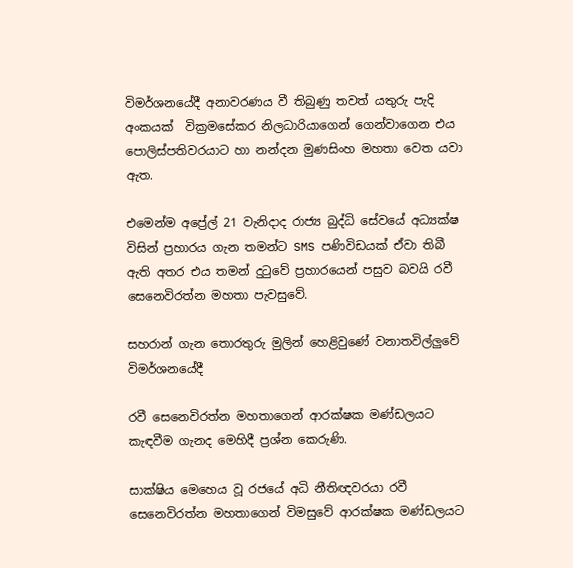විමර්ශනයේදී අනාවරණය වී තිබුණු තවත් යතුරු පැදි අංකයක්  වික්‍රමසේකර නිලධාරියාගෙන් ගෙන්වාගෙන එය පොලිස්පතිවරයාට හා නන්දන මුණසිංහ මහතා වෙත යවා ඇත.

එමෙන්ම අප්‍රේල් 21 වැනිදාද රාජ්‍ය බුද්ධි සේවයේ අධ්‍යක්ෂ විසින් ප්‍රහාරය ගැන තමන්ට SMS පණිවිඩයක් ඒවා තිබී ඇති අතර එය තමන් දුටුවේ ප්‍රහාරයෙන් පසුව බවයි රවී සෙනෙවිරත්න මහතා පැවසුවේ.

සහරාන් ගැන තොරතුරු මුලින් හෙළිවුණේ වනාතවිල්ලුවේ විමර්ශනයේදී

රවී සෙනෙවිරත්න මහතාගෙන් ආරක්ෂක මණ්ඩලයට කැඳවීම ගැනද මෙහිදී ප්‍රශ්න කෙරුණි.

සාක්ෂිය මෙහෙය වූ රජයේ අධි නීතිඥවරයා රවී සෙනෙවිරත්න මහතාගෙන් විමසුවේ ආරක්ෂක මණ්ඩලයට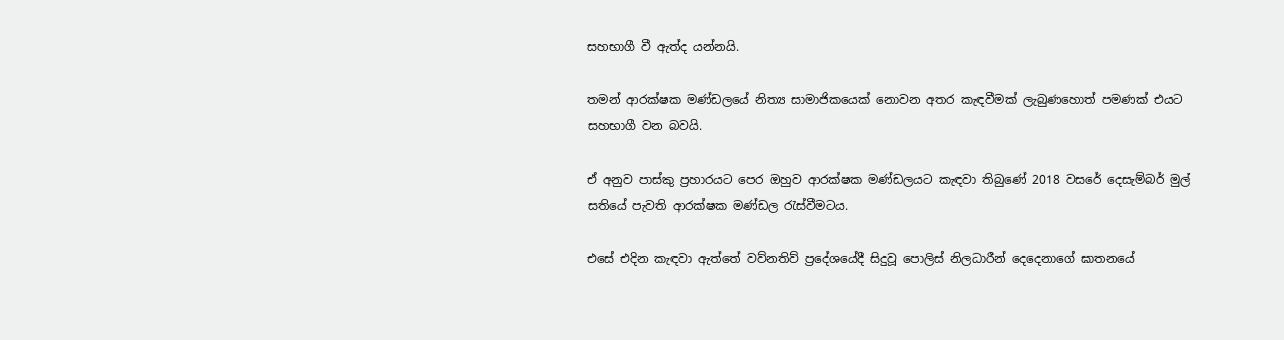සහභාගී වී ඇත්ද යන්නයි.

තමන් ආරක්ෂක මණ්ඩලයේ නිත්‍ය සාමාජිකයෙක් නොවන අතර කැඳවීමක් ලැබුණහොත් පමණක් එයට සහභාගී වන බවයි.

ඒ අනුව පාස්කු ප්‍රහාරයට පෙර ඔහුව ආරක්ෂක මණ්ඩලයට කැඳවා තිබුණේ 2018 වසරේ දෙසැම්බර් මුල් සතියේ පැවති ආරක්ෂක මණ්ඩල රැස්වීමටය.

එසේ එදින කැඳවා ඇත්තේ වව්නතිව් ප්‍රදේශයේදී සිදුවූ පොලිස් නිලධාරීන් දෙදෙනාගේ ඝාතනයේ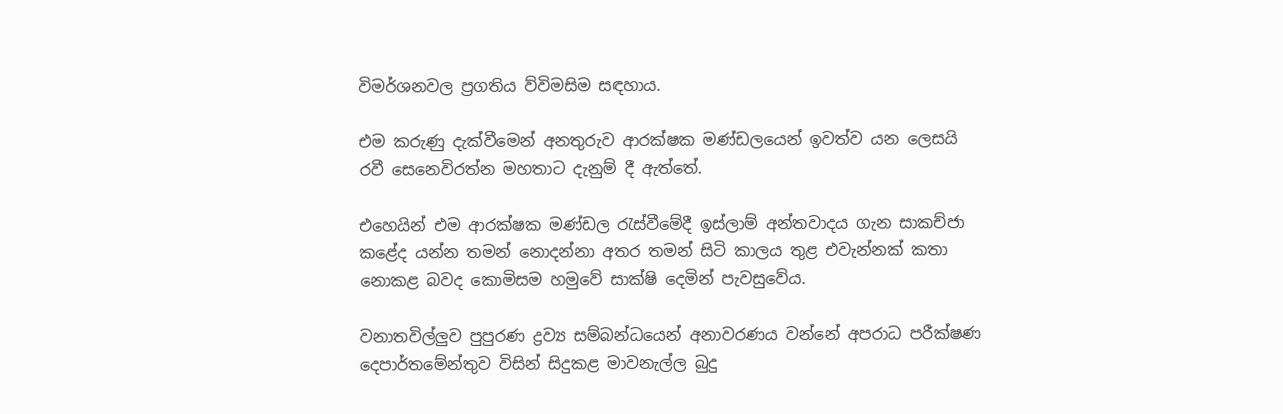විමර්ශනවල ප්‍රගතිය ව්විමසිම සඳහාය.

එම කරුණු දැක්වීමෙන් අනතුරුව ආරක්ෂක මණ්ඩලයෙන් ඉවත්ව යන ලෙසයි රවී සෙනෙවිරත්න මහතාට දැනුම් දී ඇත්තේ.

එහෙයින් එම ආරක්ෂක මණ්ඩල රැස්වීමේදී ඉස්ලාම් අන්තවාදය ගැන සාකච්ජා කළේද යන්න තමන් නොදන්නා අතර තමන් සිටි කාලය තුළ එවැන්නක් කතා නොකළ බවද කොමිසම හමුවේ සාක්ෂි දෙමින් පැවසුවේය.

වනාතවිල්ලුව පුපුරණ ද්‍රව්‍ය සම්බන්ධයෙන් අනාවරණය වන්නේ අපරාධ පරීක්ෂණ දෙපාර්තමේන්තුව විසින් සිදුකළ මාවනැල්ල බුදු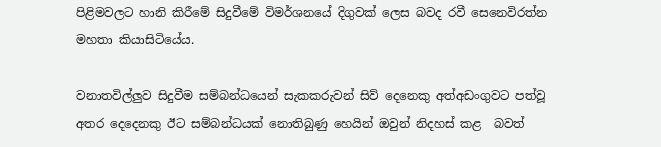පිළිමවලට හානි කිරීමේ සිදුවීමේ විමර්ශනයේ දිගුවක් ලෙස බවද රවී සෙනෙවිරත්න මහතා කියාසිටියේය.

වනාතවිල්ලුව සිදුවීම සම්බන්ධයෙන් සැකකරුවන් සිව් දෙනෙකු අත්අඩංගුවට පත්වූ අතර දෙදෙනකු ඊට සම්බන්ධයක් නොතිබුණු හෙයින් ඔවුන් නිදහස් කළ  බවත්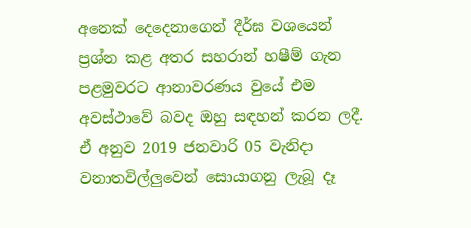අනෙක් දෙදෙනාගෙන් දීර්ඝ වශයෙන් ප්‍රශ්න කළ අතර සහරාන් හෂීම් ගැන පළමුවරට ආනාවරණය වුයේ එම අවස්ථාවේ බවද ඔහු සඳහන් කරන ලදී. ඒ අනුව 2019 ජනවාරි 05 වැනිදා වනාතවිල්ලුවෙන් සොයාගනු ලැබූ දෑ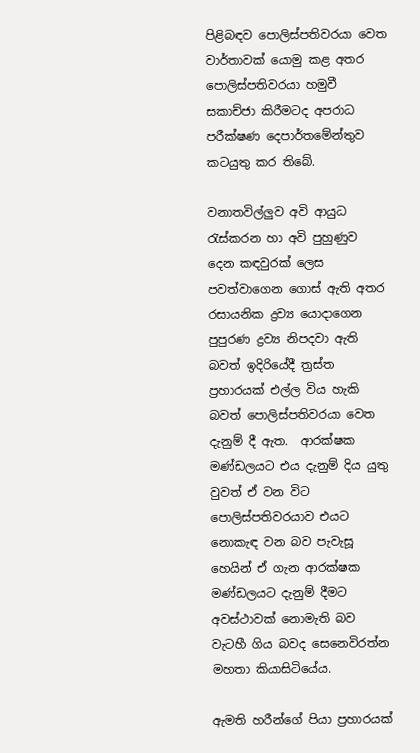පිළිබඳව පොලිස්පතිවරයා වෙත වාර්තාවක් යොමු කළ අතර පොලිස්පතිවරයා හමුවී සකාච්ජා කිරීමටද අපරාධ පරීක්ෂණ දෙපාර්තමේන්තුව කටයුතු කර තිබේ.

වනාතවිල්ලුව අවි ආයුධ රැස්කරන හා අවි පුහුණුව දෙන කඳවුරක් ලෙස පවත්වාගෙන ගොස් ඇති අතර රසායනික ද්‍රව්‍ය යොදාගෙන පුපුරණ ද්‍රව්‍ය නිපදවා ඇති බවත් ඉදිරියේදී ත්‍රස්ත ප්‍රහාරයක් එල්ල විය හැකි බවත් පොලිස්පතිවරයා වෙත දැනුම් දී ඇත.  ආරක්ෂක මණ්ඩලයට එය දැනුම් දිය යුතු වුවත් ඒ වන විට පොලිස්පතිවරයාව එයට නොකැඳ වන බව පැවැසූ හෙයින් ඒ ගැන ආරක්ෂක මණ්ඩලයට දැනුම් දීමට අවස්ථාවක් නොමැති බව වැටහී ගිය බවද සෙනෙවිරත්න මහතා කියාසිටියේය.

ඇමති හරීන්ගේ පියා ප්‍රහාරයක්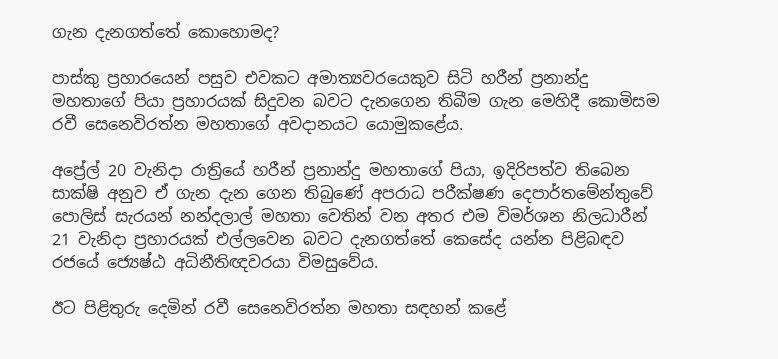ගැන දැනගත්තේ කොහොමද?

පාස්කු ප්‍රහාරයෙන් පසුව එවකට අමාත්‍යවරයෙකුව සිටි හරීන් ප්‍රනාන්දු මහතාගේ පියා ප්‍රහාරයක් සිදුවන බවට දැනගෙන තිබීම ගැන මෙහිදී කොමිසම රවී සෙනෙවිරත්න මහතාගේ අවදානයට යොමුකළේය.

අප්‍රේල් 20 වැනිදා රාත්‍රියේ හරීන් ප්‍රනාන්දු මහතාගේ පියා, ඉදිරිපත්ව තිබෙන සාක්ෂි අනුව ඒ ගැන දැන ගෙන තිබුණේ අපරාධ පරීක්ෂණ දෙපාර්තමේන්තුවේ පොලිස් සැරයන් නන්දලාල් මහතා වෙතින් වන අතර එම විමර්ශන නිලධාරීන් 21 වැනිදා ප්‍රහාරයක් එල්ලවෙන බවට දැනගත්තේ කෙසේද යන්න පිළිබඳව රජයේ ජ්‍යෙෂ්ඨ අධිනීතිඥවරයා විමසුවේය.

ඊට පිළිතුරු දෙමින් රවී සෙනෙවිරත්න මහතා සඳහන් කළේ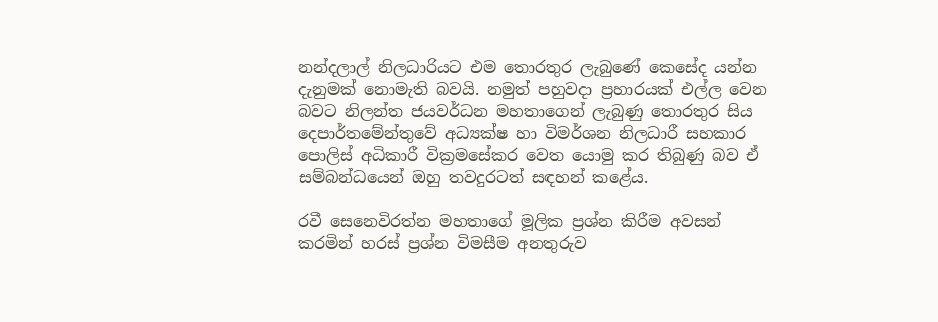නන්දලාල් නිලධාරියට එම තොරතුර ලැබුණේ කෙසේද යන්න දැනුමක් නොමැති බවයි. නමුත් පහුවදා ප්‍රහාරයක් එල්ල වෙන බවට නිලන්ත ජයවර්ධන මහතාගෙන් ලැබුණු තොරතුර සිය දෙපාර්තමේන්තුවේ අධ්‍යක්ෂ හා විමර්ශන නිලධාරී සහකාර පොලිස් අධිකාරී වික්‍රමසේකර වෙත යොමු කර තිබුණු බව ඒ සම්බන්ධයෙන් ඔහු තවදුරටත් සඳහන් කළේය.

රවී සෙනෙවිරත්න මහතාගේ මූලික ප්‍රශ්න කිරීම අවසන් කරමින් හරස් ප්‍රශ්න විමසීම අනතුරුව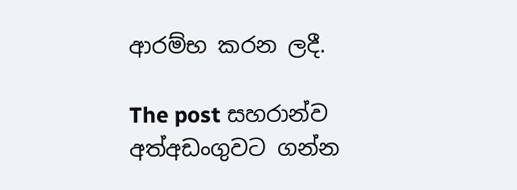ආරම්භ කරන ලදී.

The post සහරාන්ව අත්අඩංගුවට ගන්න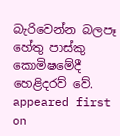බැරිවෙන්න බලපෑ හේතු පාස්කු කොමිෂමේදී හෙළිදරව් වේ. appeared first on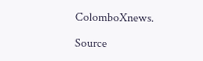ColomboXnews.

Source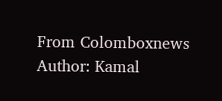From Colomboxnews
Author: Kamal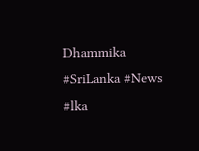Dhammika
#SriLanka #News #lka